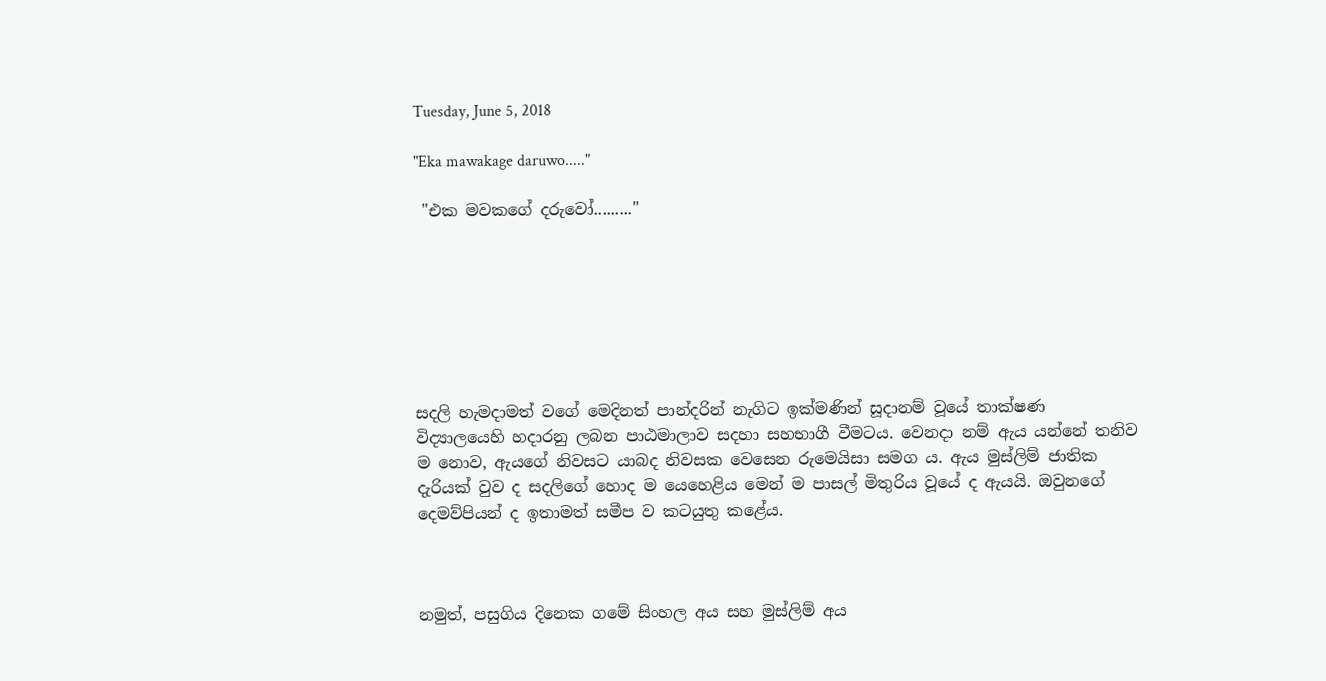Tuesday, June 5, 2018

"Eka mawakage daruwo....."

 "එක මවකගේ දරුවෝ........."







සදලි හැමදාමත් වගේ මෙදිනත් පාන්දරින් නැගිට ඉක්මණින් සූදානම් වූයේ තාක්ෂණ විද්‍යාලයෙහි හදාරනු ලබන පාඨමාලාව සදහා සහභාගී වීමටය. වෙනදා නම් ඇය යන්නේ තනිව ම නොව, ඇයගේ නිවසට යාබද නිවසක වෙසෙන රුමෙයිසා සමග ය. ඇය මුස්ලිම් ජාතික දැරියක් වුව ද සදලිගේ හොද ම යෙහෙළිය මෙන් ම පාසල් මිතුරිය වූයේ ද ඇයයි. ඔවුනගේ දෙමව්පියන් ද ඉතාමත් සමීප ව කටයුතු කළේය.



නමුත්, පසුගිය දිනෙක ගමේ සිංහල අය සහ මුස්ලිම් අය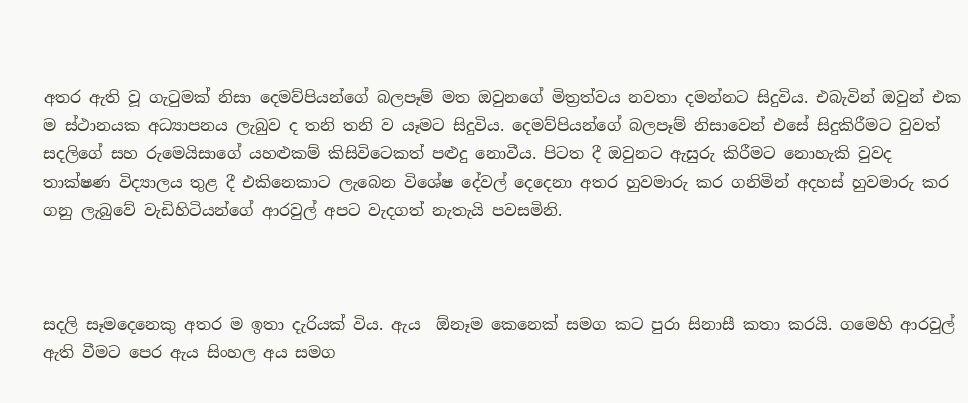අතර ඇති වූ ගැටුමක් නිසා දෙමව්පියන්ගේ බලපෑම් මත ඔවුනගේ මිත්‍රත්වය නවතා දමන්නට සිදුවිය. එබැවින් ඔවුන් එක ම ස්ථානයක අධ්‍යාපනය ලැබුව ද තනි තනි ව යෑමට සිදුවිය. දෙමව්පියන්ගේ බලපෑම් නිසාවෙන් එසේ සිදුකිරීමට වුවත් සදලිගේ සහ රුමෙයිසාගේ යහළුකම් කිසිවිටෙකත් පළුදු නොවීය. පිටත දී ඔවුනට ඇසුරු කිරීමට නොහැකි වුවද තාක්ෂණ විද්‍යාලය තුළ දී එකිනෙකාට ලැබෙන විශේෂ දේවල් දෙදෙනා අතර හුවමාරු කර ගනිමින් අදහස් හුවමාරු කර ගනු ලැබුවේ වැඩිහිටියන්ගේ ආරවුල් අපට වැදගත් නැතැයි පවසමිනි.



සදලි සෑමදෙනෙකු අතර ම ඉතා දැරියක් විය. ඇය  ඕනෑම කෙනෙක් සමග කට පුරා සිනාසී කතා කරයි. ගමෙහි ආරවුල් ඇති වීමට පෙර ඇය සිංහල අය සමග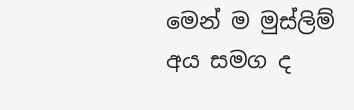මෙන් ම මුස්ලිම් අය සමග ද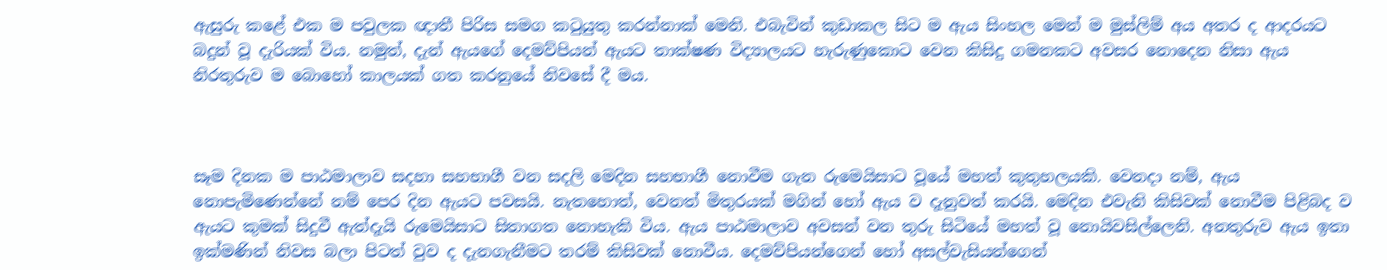ඇසුරු කළේ එක ම පවුලක ඥාතී පිරිස සමග කටුයුතු කරන්නාක් මෙනි. එබැවින් කුඩාකල සිට ම ඇය සිංහල මෙන් ම මුස්ලිම් අය අතර ද ආදරයට බදුන් වූ දැරියක් විය. නමුත්, දැන් ඇයගේ දෙමව්පියන් ඇයට තාක්ෂණ විද්‍යාලයට හැරුණුකොට වෙන කිසිදු ගමනකට අවසර නොදෙන නිසා ඇය නිරතුරුව ම බොහෝ කාලයක් ගත කරනුයේ නිවසේ දී මය.



සෑම දිනක ම පාඨමාලාව සදහා සහභාගී වන සදලි මෙදින සහභාගී නොවීම ගැන රුමෙයිසාට වූයේ මහත් කුතුහලයකි. වෙනදා නම්, ඇය නොපැමිණෙන්නේ නම් පෙර දින ඇයට පවසයි. නැතහොත්, වෙනත් මිතුරයක් මගින් හෝ ඇය ව දැනුවත් කරයි. මෙදින එවැනි කිසිවක් නොවීම පිළිබද ව ඇයට කුමක් සිදුවී ඇත්දැයි රුමෙයිසාට සිතාගත නොහැකි විය. ඇය පාඨමාලාව අවසන් වන තුරු සිටියේ මහත් වූ නොයිවසිල්ලෙනි. අනතුරුව ඇය ඉතා ඉක්මණින් නිවස බලා පිටත් වුව ද දැනගැනීමට තරම් කිසිවක් නොවීය. දෙමව්පියන්ගෙන් හෝ අසල්වැසියන්ගෙන්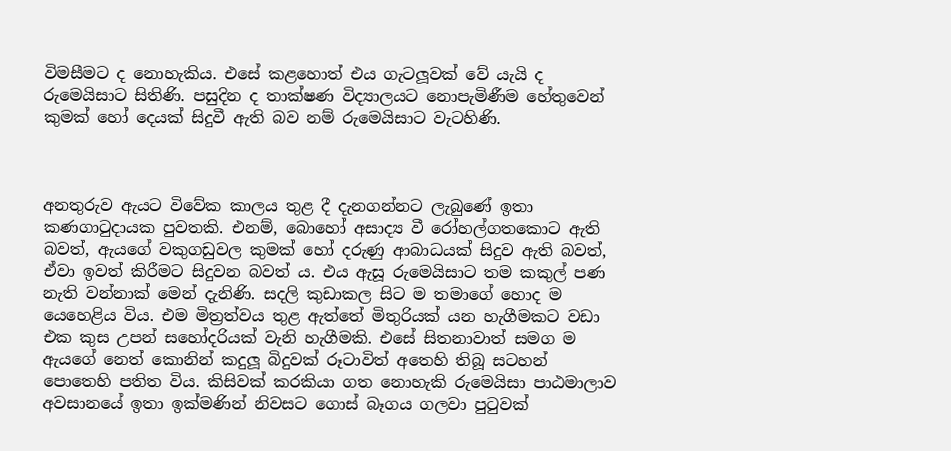විමසීමට ද නොහැකිය. එසේ කළහොත් එය ගැටලූවක් වේ යැයි ද රුමෙයිසාට සිතිණි. පසුදින ද තාක්ෂණ විද්‍යාලයට නොපැමිණීම හේතුවෙන් කුමක් හෝ දෙයක් සිදුවී ඇති බව නම් රුමෙයිසාට වැටහිණි.



අනතුරුව ඇයට විවේක කාලය තුළ දී දැනගන්නට ලැබුණේ ඉතා කණගාටුදායක පුවතකි. එනම්, බොහෝ අසාද්‍ය වී රෝහල්ගතකොට ඇති බවත්, ඇයගේ වකුගඩුවල කුමක් හෝ දරුණු ආබාධයක් සිදුව ඇති බවත්, ඒවා ඉවත් කිරීමට සිදුවන බවත් ය. එය ඇසූ රුමෙයිසාට තම කකුල් පණ නැති වන්නාක් මෙන් දැනිණි. සදලි කුඩාකල සිට ම තමාගේ හොද ම යෙහෙළිය විය. එම මිත්‍රත්වය තුළ ඇත්තේ මිතුරියක් යන හැගීමකට වඩා එක කුස උපන් සහෝදරියක් වැනි හැගීමකි. එසේ සිතනාවාත් සමග ම ඇයගේ නෙත් කොනින් කදුලූ බිදුවක් රූටාවිත් අතෙහි තිබූ සටහන් පොතෙහි පතිත විය. කිසිවක් කරකියා ගත නොහැකි රුමෙයිසා පාඨමාලාව අවසානයේ ඉතා ඉක්මණින් නිවසට ගොස් බෑගය ගලවා පුටුවක්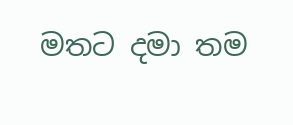මතට දමා තම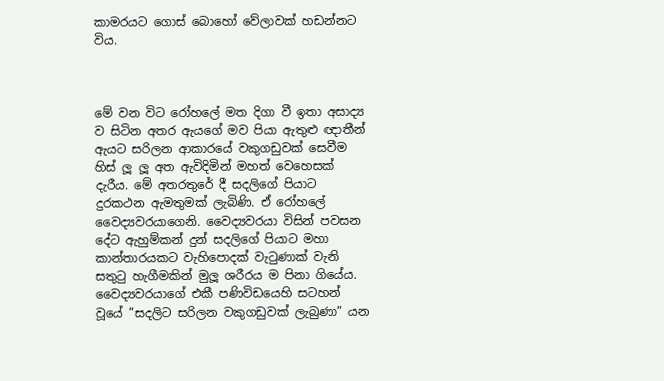කාමරයට ගොස් බොහෝ වේලාවක් හඩන්නට විය.



මේ වන විට රෝහලේ මත දිගා වී ඉතා අසාද්‍ය ව සිටින අතර ඇයගේ මව පියා ඇතුළු ඥාතීන් ඇයට සරිලන ආකාරයේ වකුගඩුවක් සෙවීම හිස් ලූ ලූ අත ඇවිදිමින් මහත් වෙහෙසක් දැරීය. මේ අතරතුරේ දී සදලිගේ පියාට දුරකථන ඇමතුමක් ලැබිණි. ඒ රෝහලේ වෛද්‍යවරයාගෙනි. වෛද්‍යවරයා විසින් පවසන දේට ඇහුම්කන් දුන් සදලිගේ පියාට මහා කාන්තාරයකට වැහිපොදක් වැටුණාක් වැනි සතුටු හැගීමකින් මුලූ ශරීරය ම පිනා ගියේය. වෛද්‍යවරයාගේ එකී පණිවිඩයෙහි සටහන් වූයේ ”සදලිට සරිලන වකුගඩුවක් ලැබුණා” යන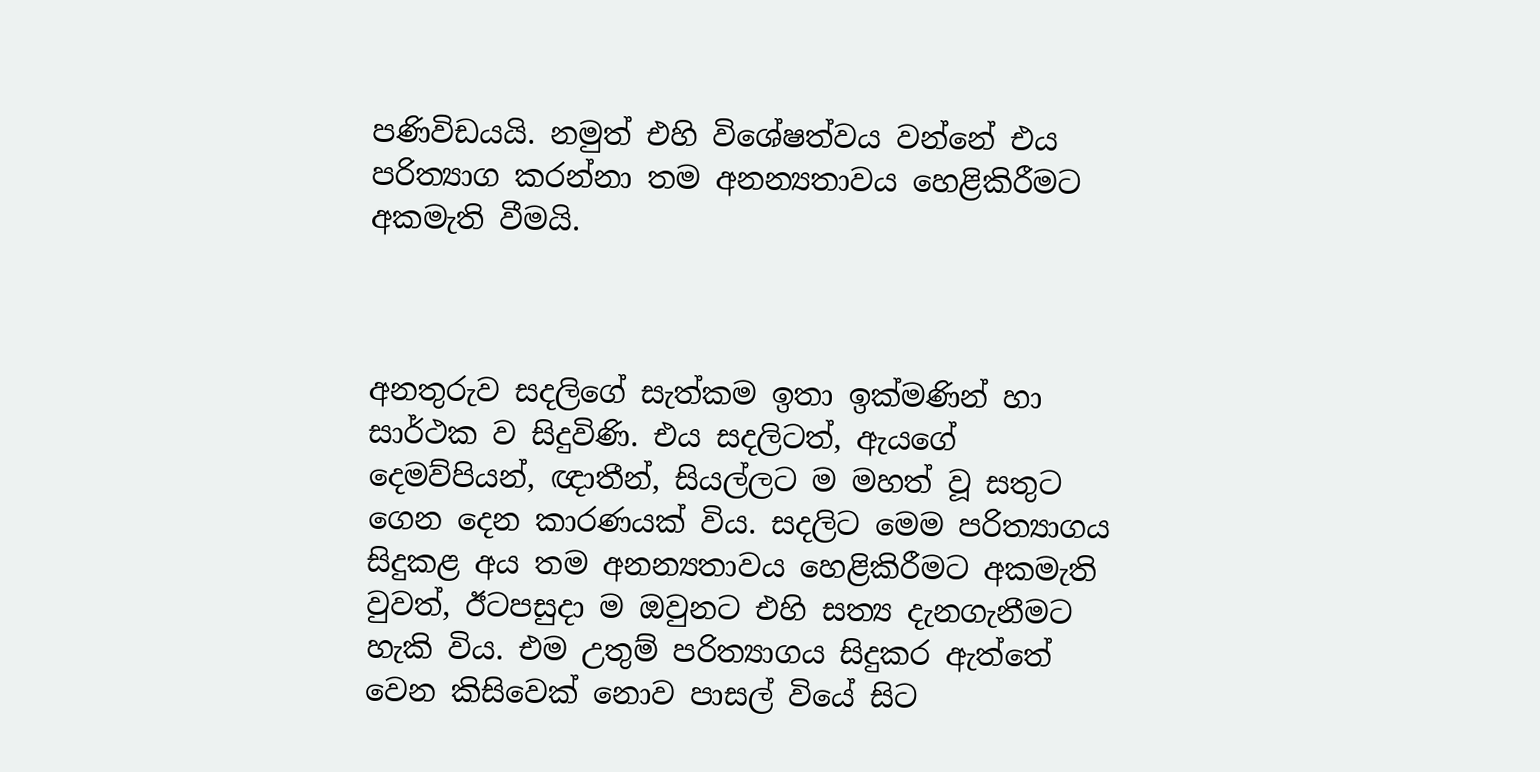පණිවිඩයයි. නමුත් එහි විශේෂත්වය වන්නේ එය පරිත්‍යාග කරන්නා තම අනන්‍යතාවය හෙළිකිරීමට අකමැති වීමයි.



අනතුරුව සදලිගේ සැත්කම ඉතා ඉක්මණින් හා සාර්ථක ව සිදුවිණි. එය සදලිටත්, ඇයගේ දෙමව්පියන්, ඥාතීන්, සියල්ලට ම මහත් වූ සතුට ගෙන දෙන කාරණයක් විය. සදලිට මෙම පරිත්‍යාගය සිදුකළ අය තම අනන්‍යතාවය හෙළිකිරීමට අකමැති වුවත්, ඊටපසුදා ම ඔවුනට එහි සත්‍ය දැනගැනීමට හැකි විය. එම උතුම් පරිත්‍යාගය සිදුකර ඇත්තේ වෙන කිසිවෙක් නොව පාසල් වියේ සිට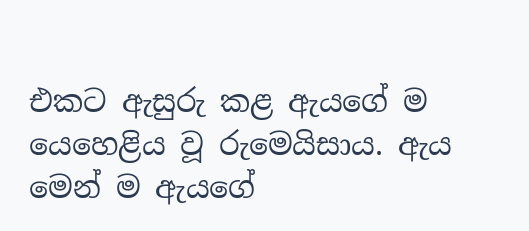එකට ඇසුරු කළ ඇයගේ ම යෙහෙළිය වූ රුමෙයිසාය. ඇය මෙන් ම ඇයගේ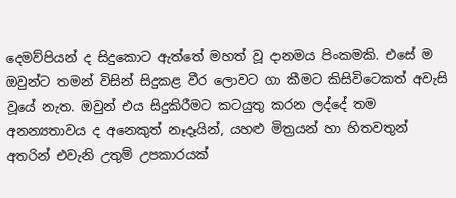දෙමව්පියන් ද සිදුකොට ඇත්තේ මහත් වූ දානමය පිංකමකි. එසේ ම ඔවුන්ට තමන් විසින් සිදුකළ වීර ලොවට ගා කීමට කිසිවිටෙකත් අවැසි වූයේ නැත. ඔවුන් එය සිදුකිරීමට කටයුතු කරන ලද්දේ තම අනන්‍යතාවය ද අනෙකුත් නෑදෑයින්, යහළු මිත්‍රයන් හා හිතවතුන් අතරින් එවැනි උතුම් උපකාරයක්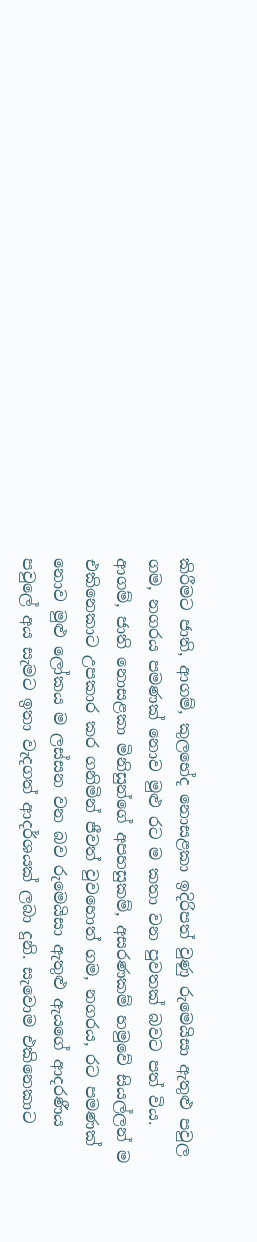කිරීමට ජාති, ආගම්, කුලභේද නොසළකා ඉදිරිපත් වුණු රුමෙයිසා ඇතුළු පවුල ගම, නගරය පමණක් නොව මුළු රට ම කතා වන පුවතක් බවට පත් විය. ආගම්, ජාති නොසළකා මිනිසුන්ගේ අපහසුකම්, අසරණකම් හමුවේ සියල්ලන් ම එකිනෙකාට උපකාර කර ගනිමින් ජීවත් වුවහොත් ගම, නගරය, රට පමණක් නොව මුළු ලෝකය ම ලස්සන වන බව රුමෙයිසා ඇතුළු ඇයගේ ආදරණීය පවුලේ අය සැමට ඉතා වැදගත් ආදර්ශයක් ලබා දුනි. සැවොම එකිනෙකාට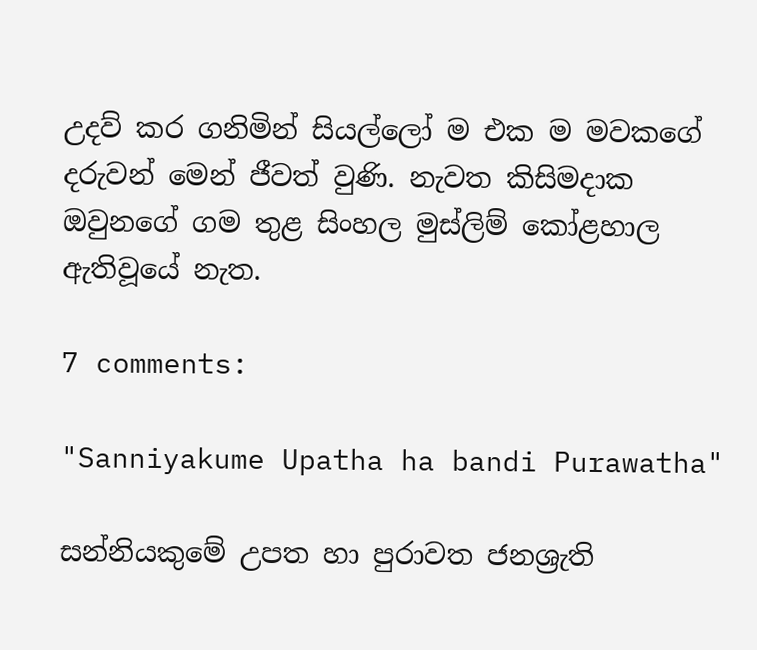උදව් කර ගනිමින් සියල්ලෝ ම එක ම මවකගේ දරුවන් මෙන් ජීවත් වුණි. නැවත කිසිමදාක ඔවුනගේ ගම තුළ සිංහල මුස්ලිම් කෝළහාල ඇතිවූයේ නැත.

7 comments:

"Sanniyakume Upatha ha bandi Purawatha"

සන්නියකුමේ උපත හා පුරාවත ජනශ්‍රැති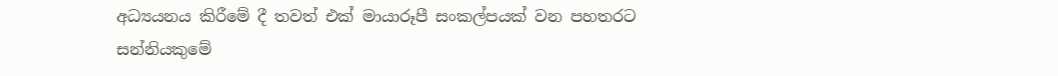අධ්‍යයනය කිරීමේ දී තවත් එක් මායාරූපී සංකල්පයක් වන පහතරට සන්නියකුමේ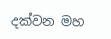දක්වන මහ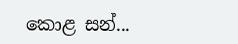කොළ සන්...